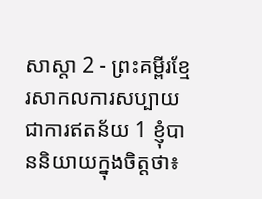សាស្តា 2 - ព្រះគម្ពីរខ្មែរសាកលការសប្បាយជាការឥតន័យ 1 ខ្ញុំបាននិយាយក្នុងចិត្តថា៖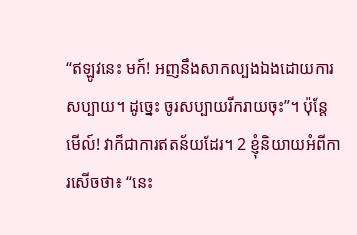“ឥឡូវនេះ មក៍! អញនឹងសាកល្បងឯងដោយការសប្បាយ។ ដូច្នេះ ចូរសប្បាយរីករាយចុះ”។ ប៉ុន្តែ មើល៍! វាក៏ជាការឥតន័យដែរ។ 2 ខ្ញុំនិយាយអំពីការសើចថា៖ “នេះ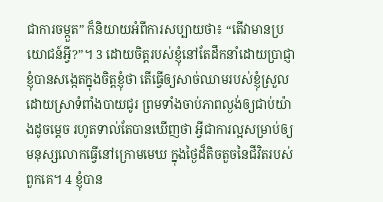ជាការចម្កួត” ក៏និយាយអំពីការសប្បាយថា៖ “តើវាមានប្រយោជន៍អ្វី?”។ 3 ដោយចិត្តរបស់ខ្ញុំនៅតែដឹកនាំដោយប្រាជ្ញា ខ្ញុំបានសង្កេតក្នុងចិត្តខ្ញុំថា តើធ្វើឲ្យសាច់ឈាមរបស់ខ្ញុំស្រួលដោយស្រាទំពាំងបាយជូរ ព្រមទាំងចាប់ភាពល្ងង់ឲ្យជាប់យ៉ាងដូចម្ដេច រហូតទាល់តែបានឃើញថា អ្វីជាការល្អសម្រាប់ឲ្យមនុស្សលោកធ្វើនៅក្រោមមេឃ ក្នុងថ្ងៃដ៏តិចតួចនៃជីវិតរបស់ពួកគេ។ 4 ខ្ញុំបាន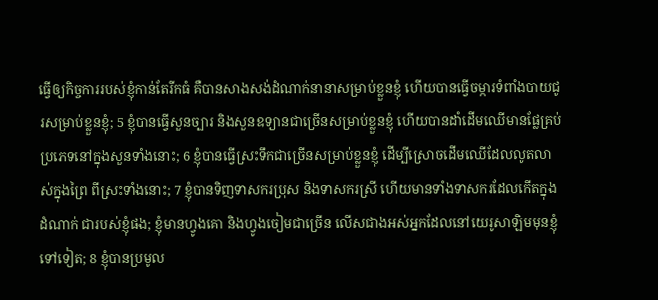ធ្វើឲ្យកិច្ចការរបស់ខ្ញុំកាន់តែរីកធំ គឺបានសាងសង់ដំណាក់នានាសម្រាប់ខ្លួនខ្ញុំ ហើយបានធ្វើចម្ការទំពាំងបាយជូរសម្រាប់ខ្លួនខ្ញុំ; 5 ខ្ញុំបានធ្វើសួនច្បារ និងសួនឧទ្យានជាច្រើនសម្រាប់ខ្លួនខ្ញុំ ហើយបានដាំដើមឈើមានផ្លែគ្រប់ប្រភេទនៅក្នុងសួនទាំងនោះ; 6 ខ្ញុំបានធ្វើស្រះទឹកជាច្រើនសម្រាប់ខ្លួនខ្ញុំ ដើម្បីស្រោចដើមឈើដែលលូតលាស់ក្នុងព្រៃ ពីស្រះទាំងនោះ; 7 ខ្ញុំបានទិញទាសករប្រុស និងទាសករស្រី ហើយមានទាំងទាសករដែលកើតក្នុងដំណាក់ ជារបស់ខ្ញុំផង; ខ្ញុំមានហ្វូងគោ និងហ្វូងចៀមជាច្រើន លើសជាងអស់អ្នកដែលនៅយេរូសាឡិមមុនខ្ញុំទៅទៀត; 8 ខ្ញុំបានប្រមូល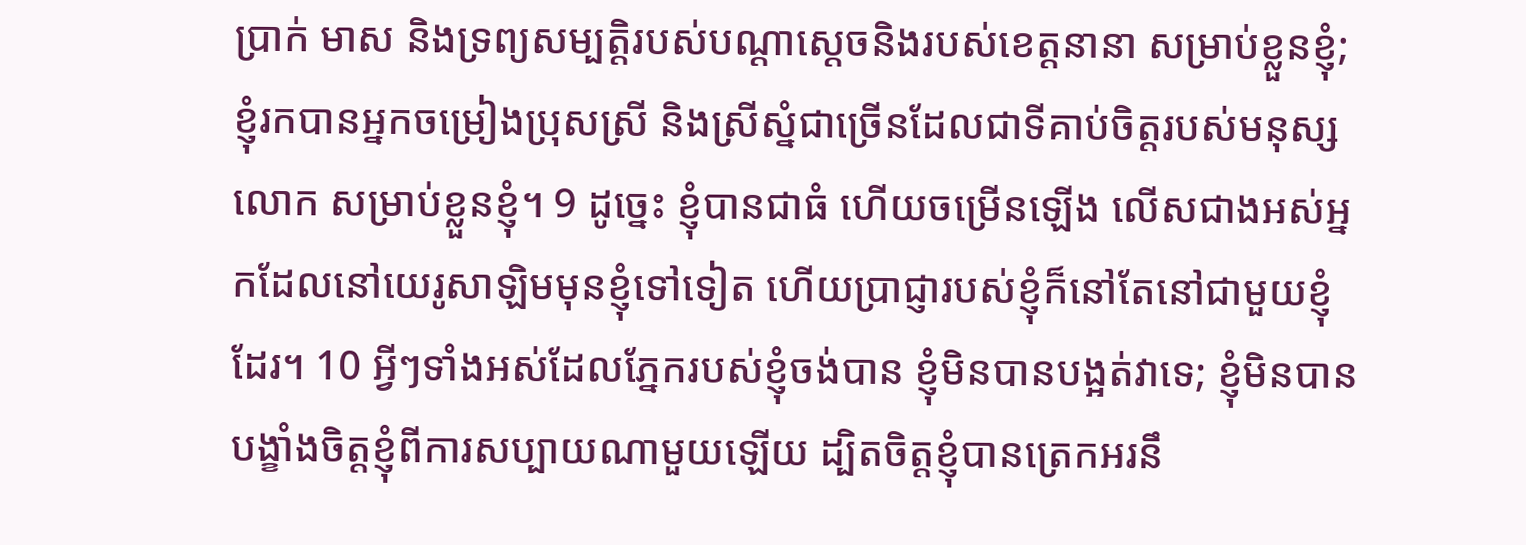ប្រាក់ មាស និងទ្រព្យសម្បត្តិរបស់បណ្ដាស្ដេចនិងរបស់ខេត្តនានា សម្រាប់ខ្លួនខ្ញុំ; ខ្ញុំរកបានអ្នកចម្រៀងប្រុសស្រី និងស្រីស្នំជាច្រើនដែលជាទីគាប់ចិត្តរបស់មនុស្សលោក សម្រាប់ខ្លួនខ្ញុំ។ 9 ដូច្នេះ ខ្ញុំបានជាធំ ហើយចម្រើនឡើង លើសជាងអស់អ្នកដែលនៅយេរូសាឡិមមុនខ្ញុំទៅទៀត ហើយប្រាជ្ញារបស់ខ្ញុំក៏នៅតែនៅជាមួយខ្ញុំដែរ។ 10 អ្វីៗទាំងអស់ដែលភ្នែករបស់ខ្ញុំចង់បាន ខ្ញុំមិនបានបង្អត់វាទេ; ខ្ញុំមិនបានបង្ខាំងចិត្តខ្ញុំពីការសប្បាយណាមួយឡើយ ដ្បិតចិត្តខ្ញុំបានត្រេកអរនឹ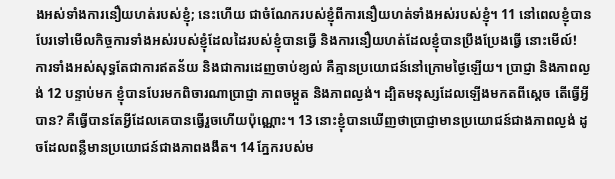ងអស់ទាំងការនឿយហត់របស់ខ្ញុំ; នេះហើយ ជាចំណែករបស់ខ្ញុំពីការនឿយហត់ទាំងអស់របស់ខ្ញុំ។ 11 នៅពេលខ្ញុំបានបែរទៅមើលកិច្ចការទាំងអស់របស់ខ្ញុំដែលដៃរបស់ខ្ញុំបានធ្វើ និងការនឿយហត់ដែលខ្ញុំបានប្រឹងប្រែងធ្វើ នោះមើល៍! ការទាំងអស់សុទ្ធតែជាការឥតន័យ និងជាការដេញចាប់ខ្យល់ គឺគ្មានប្រយោជន៍នៅក្រោមថ្ងៃឡើយ។ ប្រាជ្ញា និងភាពល្ងង់ 12 បន្ទាប់មក ខ្ញុំបានបែរមកពិចារណាប្រាជ្ញា ភាពចម្កួត និងភាពល្ងង់។ ដ្បិតមនុស្សដែលឡើងមកតពីស្ដេច តើធ្វើអ្វីបាន? គឺធ្វើបានតែអ្វីដែលគេបានធ្វើរួចហើយប៉ុណ្ណោះ។ 13 នោះខ្ញុំបានឃើញថាប្រាជ្ញាមានប្រយោជន៍ជាងភាពល្ងង់ ដូចដែលពន្លឺមានប្រយោជន៍ជាងភាពងងឹត។ 14 ភ្នែករបស់ម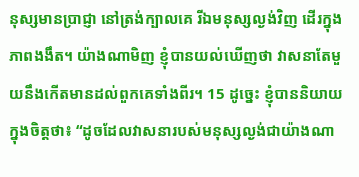នុស្សមានប្រាជ្ញា នៅត្រង់ក្បាលគេ រីឯមនុស្សល្ងង់វិញ ដើរក្នុងភាពងងឹត។ យ៉ាងណាមិញ ខ្ញុំបានយល់ឃើញថា វាសនាតែមួយនឹងកើតមានដល់ពួកគេទាំងពីរ។ 15 ដូច្នេះ ខ្ញុំបាននិយាយក្នុងចិត្តថា៖ “ដូចដែលវាសនារបស់មនុស្សល្ងង់ជាយ៉ាងណា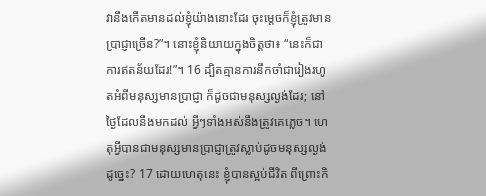វានឹងកើតមានដល់ខ្ញុំយ៉ាងនោះដែរ ចុះម្ដេចក៏ខ្ញុំត្រូវមានប្រាជ្ញាច្រើន?”។ នោះខ្ញុំនិយាយក្នុងចិត្តថា៖ “នេះក៏ជាការឥតន័យដែរ!”។ 16 ដ្បិតគ្មានការនឹកចាំជារៀងរហូតអំពីមនុស្សមានប្រាជ្ញា ក៏ដូចជាមនុស្សល្ងង់ដែរ; នៅថ្ងៃដែលនឹងមកដល់ អ្វីៗទាំងអស់នឹងត្រូវគេភ្លេច។ ហេតុអ្វីបានជាមនុស្សមានប្រាជ្ញាត្រូវស្លាប់ដូចមនុស្សល្ងង់ដូច្នេះ? 17 ដោយហេតុនេះ ខ្ញុំបានស្អប់ជីវិត ពីព្រោះកិ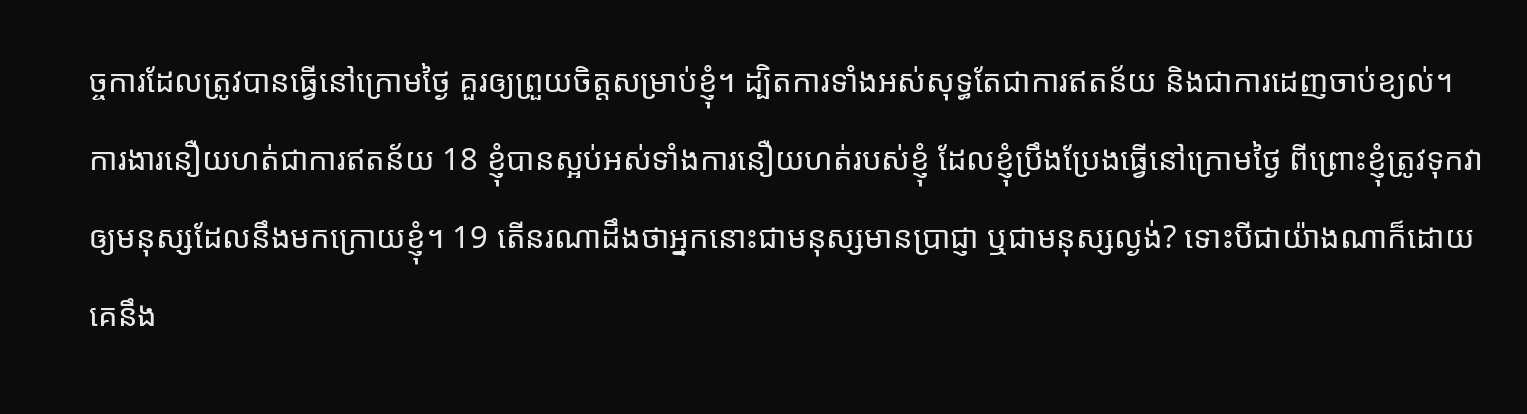ច្ចការដែលត្រូវបានធ្វើនៅក្រោមថ្ងៃ គួរឲ្យព្រួយចិត្តសម្រាប់ខ្ញុំ។ ដ្បិតការទាំងអស់សុទ្ធតែជាការឥតន័យ និងជាការដេញចាប់ខ្យល់។ ការងារនឿយហត់ជាការឥតន័យ 18 ខ្ញុំបានស្អប់អស់ទាំងការនឿយហត់របស់ខ្ញុំ ដែលខ្ញុំប្រឹងប្រែងធ្វើនៅក្រោមថ្ងៃ ពីព្រោះខ្ញុំត្រូវទុកវាឲ្យមនុស្សដែលនឹងមកក្រោយខ្ញុំ។ 19 តើនរណាដឹងថាអ្នកនោះជាមនុស្សមានប្រាជ្ញា ឬជាមនុស្សល្ងង់? ទោះបីជាយ៉ាងណាក៏ដោយ គេនឹង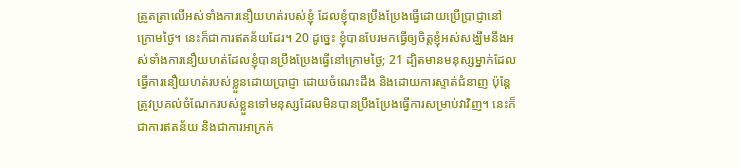ត្រួតត្រាលើអស់ទាំងការនឿយហត់របស់ខ្ញុំ ដែលខ្ញុំបានប្រឹងប្រែងធ្វើដោយប្រើប្រាជ្ញានៅក្រោមថ្ងៃ។ នេះក៏ជាការឥតន័យដែរ។ 20 ដូច្នេះ ខ្ញុំបានបែរមកធ្វើឲ្យចិត្តខ្ញុំអស់សង្ឃឹមនឹងអស់ទាំងការនឿយហត់ដែលខ្ញុំបានប្រឹងប្រែងធ្វើនៅក្រោមថ្ងៃ; 21 ដ្បិតមានមនុស្សម្នាក់ដែលធ្វើការនឿយហត់របស់ខ្លួនដោយប្រាជ្ញា ដោយចំណេះដឹង និងដោយការស្ទាត់ជំនាញ ប៉ុន្តែត្រូវប្រគល់ចំណែករបស់ខ្លួនទៅមនុស្សដែលមិនបានប្រឹងប្រែងធ្វើការសម្រាប់វាវិញ។ នេះក៏ជាការឥតន័យ និងជាការអាក្រក់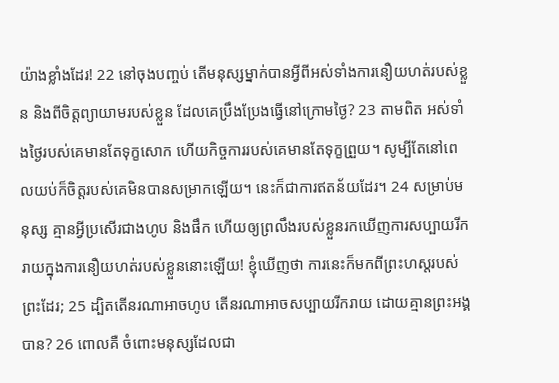យ៉ាងខ្លាំងដែរ! 22 នៅចុងបញ្ចប់ តើមនុស្សម្នាក់បានអ្វីពីអស់ទាំងការនឿយហត់របស់ខ្លួន និងពីចិត្តព្យាយាមរបស់ខ្លួន ដែលគេប្រឹងប្រែងធ្វើនៅក្រោមថ្ងៃ? 23 តាមពិត អស់ទាំងថ្ងៃរបស់គេមានតែទុក្ខសោក ហើយកិច្ចការរបស់គេមានតែទុក្ខព្រួយ។ សូម្បីតែនៅពេលយប់ក៏ចិត្តរបស់គេមិនបានសម្រាកឡើយ។ នេះក៏ជាការឥតន័យដែរ។ 24 សម្រាប់មនុស្ស គ្មានអ្វីប្រសើរជាងហូប និងផឹក ហើយឲ្យព្រលឹងរបស់ខ្លួនរកឃើញការសប្បាយរីករាយក្នុងការនឿយហត់របស់ខ្លួននោះឡើយ! ខ្ញុំឃើញថា ការនេះក៏មកពីព្រះហស្តរបស់ព្រះដែរ; 25 ដ្បិតតើនរណាអាចហូប តើនរណាអាចសប្បាយរីករាយ ដោយគ្មានព្រះអង្គបាន? 26 ពោលគឺ ចំពោះមនុស្សដែលជា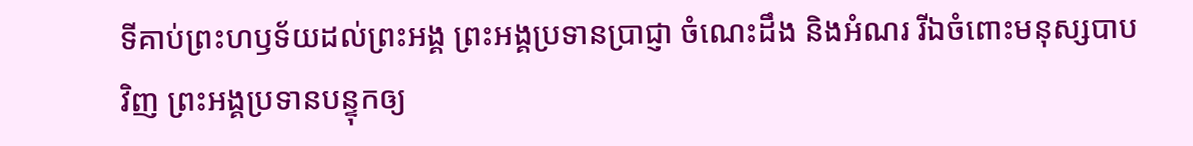ទីគាប់ព្រះហឫទ័យដល់ព្រះអង្គ ព្រះអង្គប្រទានប្រាជ្ញា ចំណេះដឹង និងអំណរ រីឯចំពោះមនុស្សបាបវិញ ព្រះអង្គប្រទានបន្ទុកឲ្យ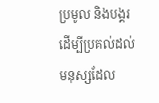ប្រមូល និងបង្គរ ដើម្បីប្រគល់ដល់មនុស្សដែល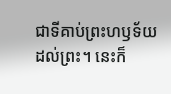ជាទីគាប់ព្រះហឫទ័យដល់ព្រះ។ នេះក៏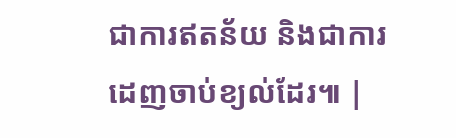ជាការឥតន័យ និងជាការដេញចាប់ខ្យល់ដែរ៕ |